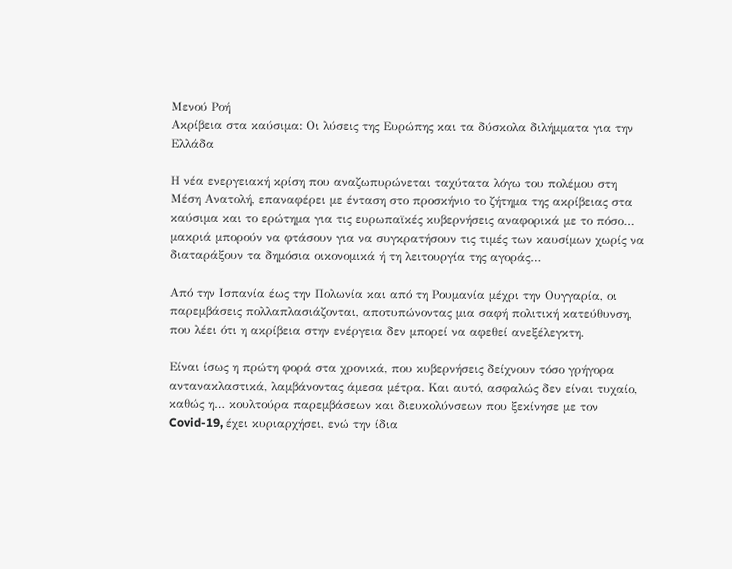Μενού Ροή
Ακρίβεια στα καύσιμα: Οι λύσεις της Ευρώπης και τα δύσκολα διλήμματα για την Ελλάδα

Η νέα ενεργειακή κρίση που αναζωπυρώνεται ταχύτατα λόγω του πολέμου στη Μέση Ανατολή, επαναφέρει με ένταση στο προσκήνιο το ζήτημα της ακρίβειας στα καύσιμα και το ερώτημα για τις ευρωπαϊκές κυβερνήσεις αναφορικά με το πόσο… μακριά μπορούν να φτάσουν για να συγκρατήσουν τις τιμές των καυσίμων χωρίς να διαταράξουν τα δημόσια οικονομικά ή τη λειτουργία της αγοράς…

Από την Ισπανία έως την Πολωνία και από τη Ρουμανία μέχρι την Ουγγαρία, οι παρεμβάσεις πολλαπλασιάζονται, αποτυπώνοντας μια σαφή πολιτική κατεύθυνση, που λέει ότι η ακρίβεια στην ενέργεια δεν μπορεί να αφεθεί ανεξέλεγκτη.

Είναι ίσως η πρώτη φορά στα χρονικά, που κυβερνήσεις δείχνουν τόσο γρήγορα αντανακλαστικά, λαμβάνοντας άμεσα μέτρα. Και αυτό, ασφαλώς δεν είναι τυχαίο, καθώς η… κουλτούρα παρεμβάσεων και διευκολύνσεων που ξεκίνησε με τον Covid-19, έχει κυριαρχήσει, ενώ την ίδια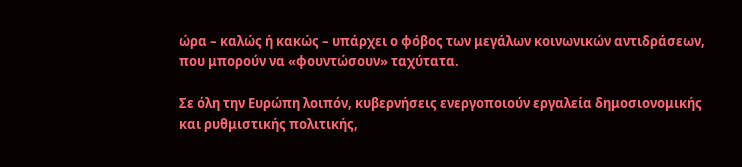ώρα – καλώς ή κακώς – υπάρχει ο φόβος των μεγάλων κοινωνικών αντιδράσεων, που μπορούν να «φουντώσουν» ταχύτατα.

Σε όλη την Ευρώπη λοιπόν, κυβερνήσεις ενεργοποιούν εργαλεία δημοσιονομικής και ρυθμιστικής πολιτικής,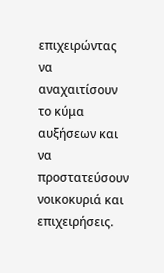επιχειρώντας να αναχαιτίσουν το κύμα αυξήσεων και να προστατεύσουν νοικοκυριά και επιχειρήσεις.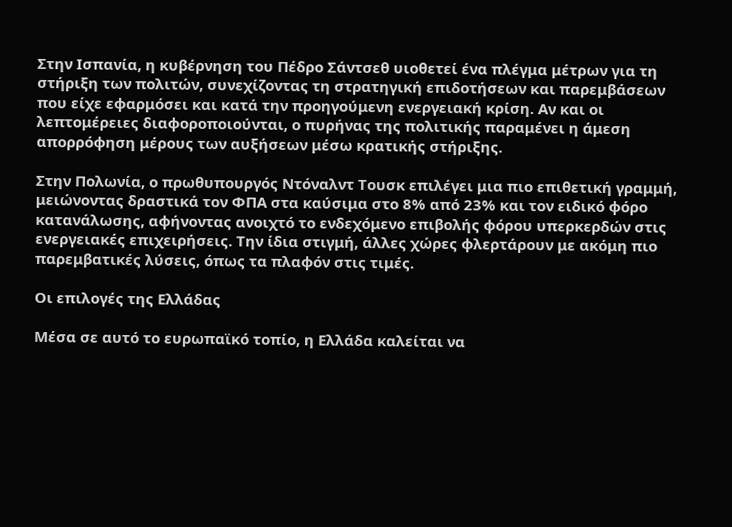Στην Ισπανία, η κυβέρνηση του Πέδρο Σάντσεθ υιοθετεί ένα πλέγμα μέτρων για τη στήριξη των πολιτών, συνεχίζοντας τη στρατηγική επιδοτήσεων και παρεμβάσεων που είχε εφαρμόσει και κατά την προηγούμενη ενεργειακή κρίση. Αν και οι λεπτομέρειες διαφοροποιούνται, ο πυρήνας της πολιτικής παραμένει η άμεση απορρόφηση μέρους των αυξήσεων μέσω κρατικής στήριξης.

Στην Πολωνία, ο πρωθυπουργός Ντόναλντ Τουσκ επιλέγει μια πιο επιθετική γραμμή, μειώνοντας δραστικά τον ΦΠΑ στα καύσιμα στο 8% από 23% και τον ειδικό φόρο κατανάλωσης, αφήνοντας ανοιχτό το ενδεχόμενο επιβολής φόρου υπερκερδών στις ενεργειακές επιχειρήσεις. Την ίδια στιγμή, άλλες χώρες φλερτάρουν με ακόμη πιο παρεμβατικές λύσεις, όπως τα πλαφόν στις τιμές.

Οι επιλογές της Ελλάδας

Μέσα σε αυτό το ευρωπαϊκό τοπίο, η Ελλάδα καλείται να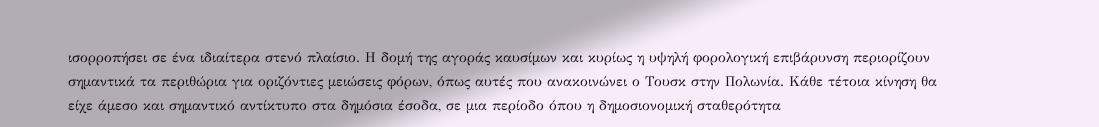ισορροπήσει σε ένα ιδιαίτερα στενό πλαίσιο. Η δομή της αγοράς καυσίμων και κυρίως η υψηλή φορολογική επιβάρυνση περιορίζουν σημαντικά τα περιθώρια για οριζόντιες μειώσεις φόρων, όπως αυτές που ανακοινώνει ο Τουσκ στην Πολωνία. Κάθε τέτοια κίνηση θα είχε άμεσο και σημαντικό αντίκτυπο στα δημόσια έσοδα, σε μια περίοδο όπου η δημοσιονομική σταθερότητα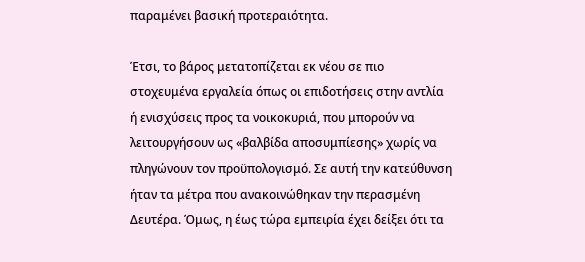παραμένει βασική προτεραιότητα.

Έτσι, το βάρος μετατοπίζεται εκ νέου σε πιο στοχευμένα εργαλεία όπως οι επιδοτήσεις στην αντλία ή ενισχύσεις προς τα νοικοκυριά, που μπορούν να λειτουργήσουν ως «βαλβίδα αποσυμπίεσης» χωρίς να πληγώνουν τον προϋπολογισμό. Σε αυτή την κατεύθυνση ήταν τα μέτρα που ανακοινώθηκαν την περασμένη Δευτέρα. Όμως, η έως τώρα εμπειρία έχει δείξει ότι τα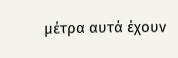μέτρα αυτά έχουν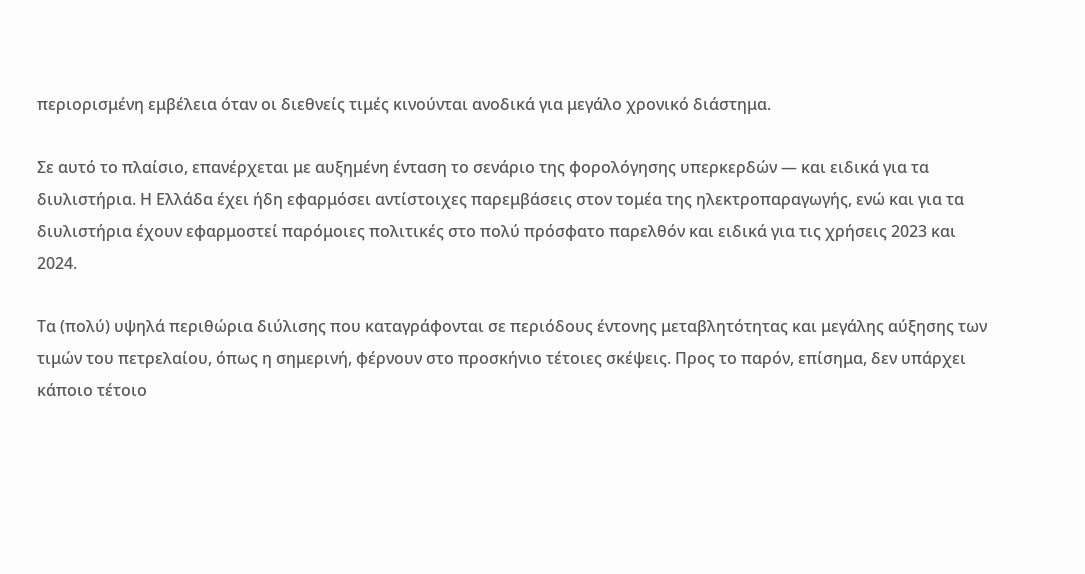περιορισμένη εμβέλεια όταν οι διεθνείς τιμές κινούνται ανοδικά για μεγάλο χρονικό διάστημα.

Σε αυτό το πλαίσιο, επανέρχεται με αυξημένη ένταση το σενάριο της φορολόγησης υπερκερδών — και ειδικά για τα διυλιστήρια. Η Ελλάδα έχει ήδη εφαρμόσει αντίστοιχες παρεμβάσεις στον τομέα της ηλεκτροπαραγωγής, ενώ και για τα διυλιστήρια έχουν εφαρμοστεί παρόμοιες πολιτικές στο πολύ πρόσφατο παρελθόν και ειδικά για τις χρήσεις 2023 και 2024.

Τα (πολύ) υψηλά περιθώρια διύλισης που καταγράφονται σε περιόδους έντονης μεταβλητότητας και μεγάλης αύξησης των τιμών του πετρελαίου, όπως η σημερινή, φέρνουν στο προσκήνιο τέτοιες σκέψεις. Προς το παρόν, επίσημα, δεν υπάρχει κάποιο τέτοιο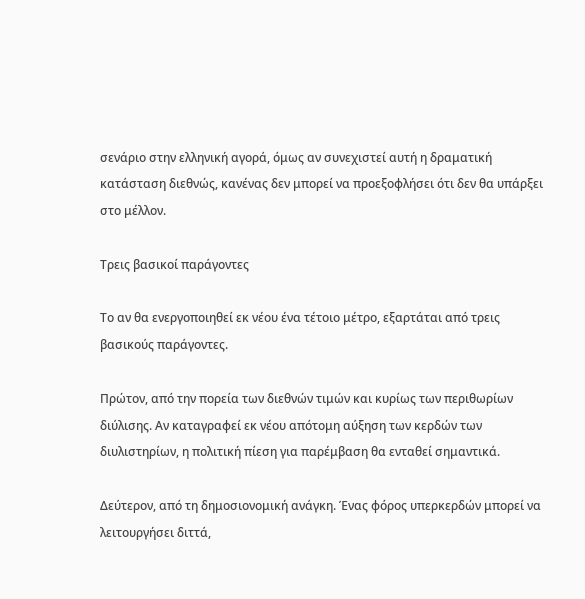σενάριο στην ελληνική αγορά, όμως αν συνεχιστεί αυτή η δραματική κατάσταση διεθνώς, κανένας δεν μπορεί να προεξοφλήσει ότι δεν θα υπάρξει στο μέλλον.

Τρεις βασικοί παράγοντες

Το αν θα ενεργοποιηθεί εκ νέου ένα τέτοιο μέτρο, εξαρτάται από τρεις βασικούς παράγοντες.

Πρώτον, από την πορεία των διεθνών τιμών και κυρίως των περιθωρίων διύλισης. Αν καταγραφεί εκ νέου απότομη αύξηση των κερδών των διυλιστηρίων, η πολιτική πίεση για παρέμβαση θα ενταθεί σημαντικά.

Δεύτερον, από τη δημοσιονομική ανάγκη. Ένας φόρος υπερκερδών μπορεί να λειτουργήσει διττά,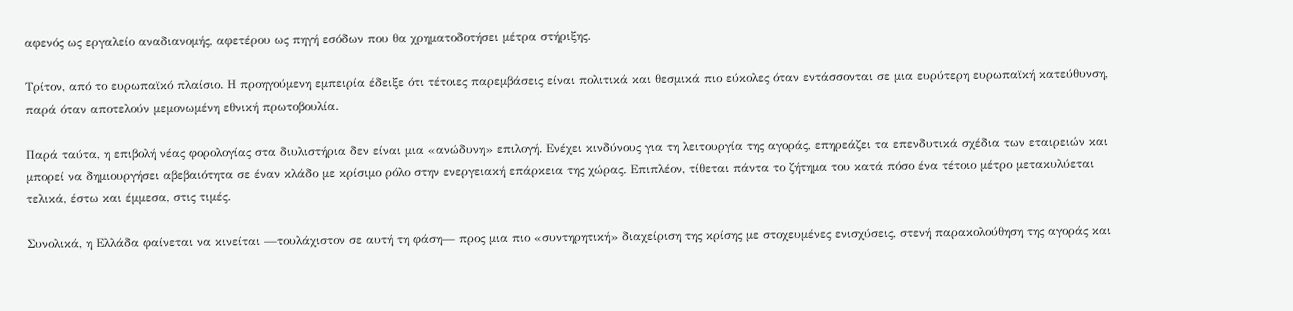αφενός ως εργαλείο αναδιανομής, αφετέρου ως πηγή εσόδων που θα χρηματοδοτήσει μέτρα στήριξης.

Τρίτον, από το ευρωπαϊκό πλαίσιο. Η προηγούμενη εμπειρία έδειξε ότι τέτοιες παρεμβάσεις είναι πολιτικά και θεσμικά πιο εύκολες όταν εντάσσονται σε μια ευρύτερη ευρωπαϊκή κατεύθυνση, παρά όταν αποτελούν μεμονωμένη εθνική πρωτοβουλία.

Παρά ταύτα, η επιβολή νέας φορολογίας στα διυλιστήρια δεν είναι μια «ανώδυνη» επιλογή. Ενέχει κινδύνους για τη λειτουργία της αγοράς, επηρεάζει τα επενδυτικά σχέδια των εταιρειών και μπορεί να δημιουργήσει αβεβαιότητα σε έναν κλάδο με κρίσιμο ρόλο στην ενεργειακή επάρκεια της χώρας. Επιπλέον, τίθεται πάντα το ζήτημα του κατά πόσο ένα τέτοιο μέτρο μετακυλύεται τελικά, έστω και έμμεσα, στις τιμές.

Συνολικά, η Ελλάδα φαίνεται να κινείται —τουλάχιστον σε αυτή τη φάση— προς μια πιο «συντηρητική» διαχείριση της κρίσης με στοχευμένες ενισχύσεις, στενή παρακολούθηση της αγοράς και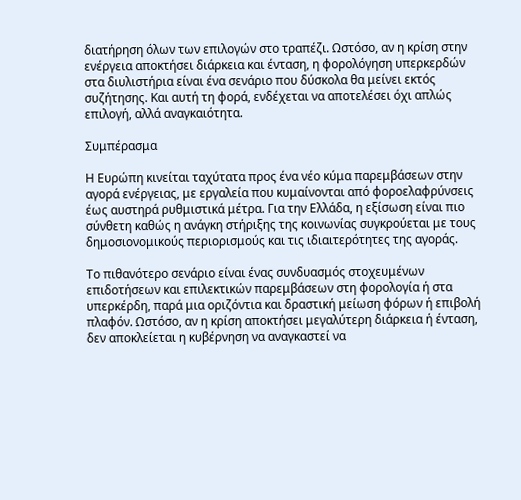διατήρηση όλων των επιλογών στο τραπέζι. Ωστόσο, αν η κρίση στην ενέργεια αποκτήσει διάρκεια και ένταση, η φορολόγηση υπερκερδών στα διυλιστήρια είναι ένα σενάριο που δύσκολα θα μείνει εκτός συζήτησης. Και αυτή τη φορά, ενδέχεται να αποτελέσει όχι απλώς επιλογή, αλλά αναγκαιότητα.

Συμπέρασμα

Η Ευρώπη κινείται ταχύτατα προς ένα νέο κύμα παρεμβάσεων στην αγορά ενέργειας, με εργαλεία που κυμαίνονται από φοροελαφρύνσεις έως αυστηρά ρυθμιστικά μέτρα. Για την Ελλάδα, η εξίσωση είναι πιο σύνθετη καθώς η ανάγκη στήριξης της κοινωνίας συγκρούεται με τους δημοσιονομικούς περιορισμούς και τις ιδιαιτερότητες της αγοράς.

Το πιθανότερο σενάριο είναι ένας συνδυασμός στοχευμένων επιδοτήσεων και επιλεκτικών παρεμβάσεων στη φορολογία ή στα υπερκέρδη, παρά μια οριζόντια και δραστική μείωση φόρων ή επιβολή πλαφόν. Ωστόσο, αν η κρίση αποκτήσει μεγαλύτερη διάρκεια ή ένταση, δεν αποκλείεται η κυβέρνηση να αναγκαστεί να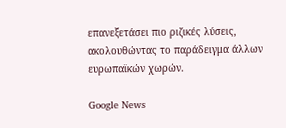επανεξετάσει πιο ριζικές λύσεις, ακολουθώντας το παράδειγμα άλλων ευρωπαϊκών χωρών.

Google News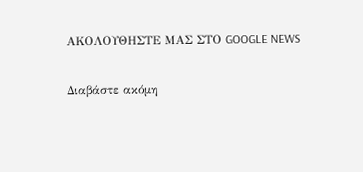ΑΚΟΛΟΥΘΗΣΤΕ ΜΑΣ ΣΤΟ GOOGLE NEWS

Διαβάστε ακόμη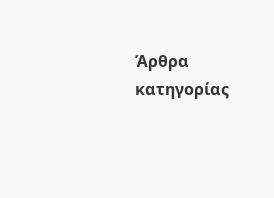Άρθρα κατηγορίας